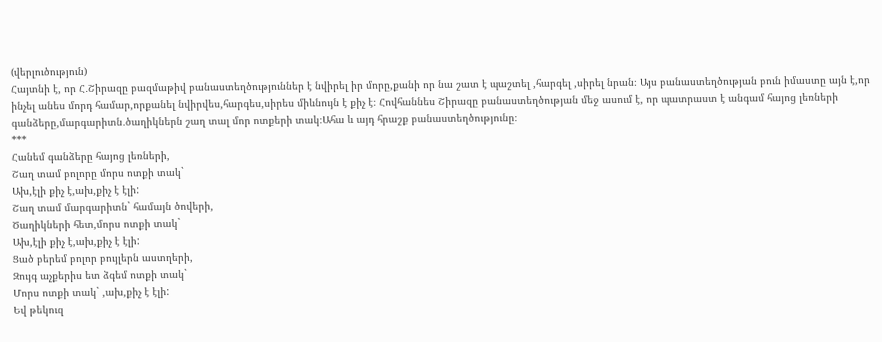(վերլուծություն)
Հայտնի է, որ Հ․Շիրազը բազմաթիվ բանաստեղծություններ է նվիրել իր մորը,քանի որ նա շատ է պաշտել ,հարգել ,սիրել նրան։ Այս բանաստեղծության բուն իմաստը այն է,որ ինչել անես մորդ համար,որքանել նվիրվես,հարգես,սիրես միևնույն է քիչ է։ Հովհաննես Շիրազը բանաստեղծության մեջ ասում է, որ պատրաստ է անգամ հայոց լեռների գանձերը,մարգարիտն․ծաղիկներն շաղ տալ մոր ոտքերի տակ։Ահա և այդ հրաշք բանաստեղծությունը։
***
Հանեմ գանձերը հայոց լեռների,
Շաղ տամ բոլորը մորս ոտքի տակ`
Ախ,էլի քիչ է,ախ,քիչ է էլի:
Շաղ տամ մարգարիտն` համայն ծովերի,
Ծաղիկների հետ,մորս ոտքի տակ`
Ախ,էլի քիչ է,ախ,քիչ է էլի:
Ցած բերեմ բոլոր բույլերն աստղերի,
Զույգ աչքերիս ետ ձգեմ ոտքի տակ`
Մորս ոտքի տակ` ,ախ,քիչ է էլի:
Եվ թեկուզ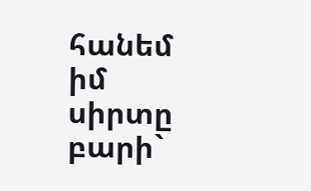հանեմ իմ սիրտը բարի`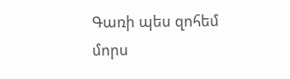Գառի պես զոհեմ մորս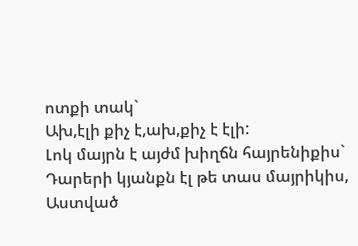ոտքի տակ`
Ախ,էլի քիչ է,ախ,քիչ է էլի:
Լոկ մայրն է այժմ խիղճն հայրենիքիս`
Դարերի կյանքն էլ թե տաս մայրիկիս,
Աստված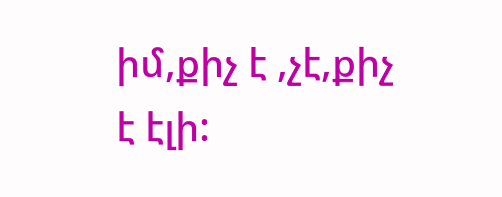իմ,քիչ է ,չէ,քիչ է էլի: